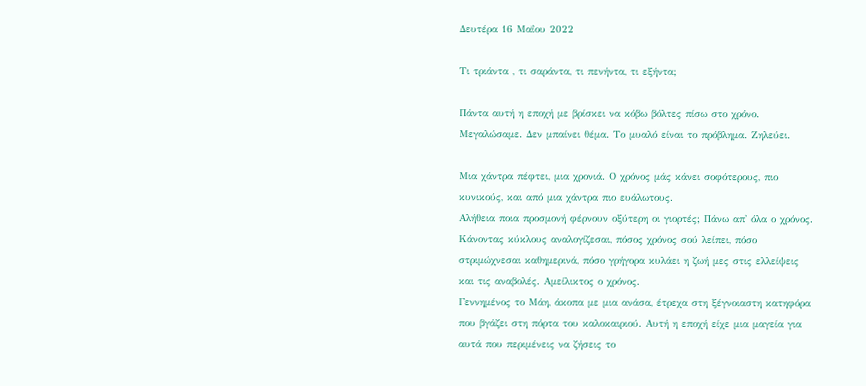Δευτέρα 16 Μαΐου 2022

Τι τριάντα , τι σαράντα, τι πενήντα, τι εξήντα;

Πάντα αυτή η εποχή με βρίσκει να κόβω βόλτες πίσω στο χρόνο. Μεγαλώσαμε. Δεν μπαίνει θέμα. Το μυαλό είναι το πρόβλημα. Ζηλεύει.

Μια χάντρα πέφτει, μια χρονιά. Ο χρόνος μάς κάνει σοφότερους, πιο κυνικούς, και από μια χάντρα πιο ευάλωτους.
Αλήθεια ποια προσμονή φέρνουν οξύτερη οι γιορτές; Πάνω απ' όλα ο χρόνος. Κάνοντας κύκλους αναλογίζεσαι, πόσος χρόνος σού λείπει, πόσο στριμώχνεσαι καθημερινά, πόσο γρήγορα κυλάει η ζωή μες στις ελλείψεις και τις αναβολές. Αμείλικτος ο χρόνος.
Γεννημένος το Μάη, άκοπα με μια ανάσα, έτρεχα στη ξέγνοιαστη κατηφόρα που βγάζει στη πόρτα του καλοκαιριού. Αυτή η εποχή είχε μια μαγεία για αυτά που περιμένεις να ζήσεις το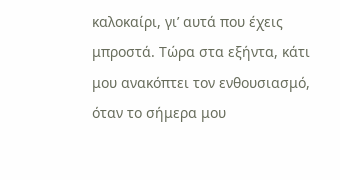καλοκαίρι, γι’ αυτά που έχεις μπροστά. Τώρα στα εξήντα, κάτι μου ανακόπτει τον ενθουσιασμό, όταν το σήμερα μου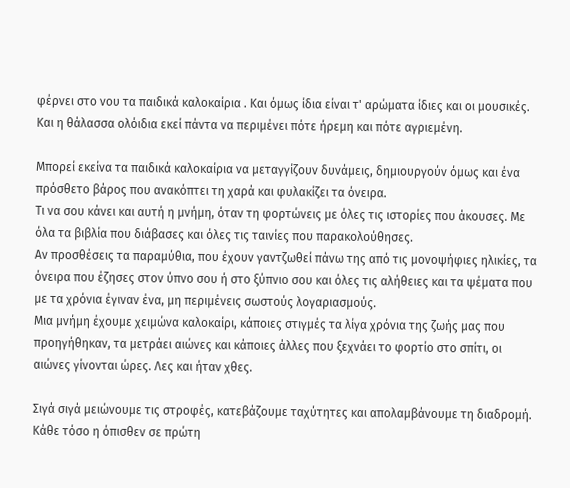φέρνει στο νου τα παιδικά καλοκαίρια . Και όμως ίδια είναι τ' αρώματα ίδιες και οι μουσικές. Και η θάλασσα ολόιδια εκεί πάντα να περιμένει πότε ήρεμη και πότε αγριεμένη.

Μπορεί εκείνα τα παιδικά καλοκαίρια να μεταγγίζουν δυνάμεις, δημιουργούν όμως και ένα πρόσθετο βάρος που ανακόπτει τη χαρά και φυλακίζει τα όνειρα.
Τι να σου κάνει και αυτή η μνήμη, όταν τη φορτώνεις με όλες τις ιστορίες που άκουσες. Με όλα τα βιβλία που διάβασες και όλες τις ταινίες που παρακολούθησες.
Αν προσθέσεις τα παραμύθια, που έχουν γαντζωθεί πάνω της από τις μονοψήφιες ηλικίες, τα όνειρα που έζησες στον ύπνο σου ή στο ξύπνιο σου και όλες τις αλήθειες και τα ψέματα που με τα χρόνια έγιναν ένα, μη περιμένεις σωστούς λογαριασμούς.
Μια μνήμη έχουμε χειμώνα καλοκαίρι, κάποιες στιγμές τα λίγα χρόνια της ζωής μας που προηγήθηκαν, τα μετράει αιώνες και κάποιες άλλες που ξεχνάει το φορτίο στο σπίτι, οι αιώνες γίνονται ώρες. Λες και ήταν χθες.

Σιγά σιγά μειώνουμε τις στροφές, κατεβάζουμε ταχύτητες και απολαμβάνουμε τη διαδρομή. Κάθε τόσο η όπισθεν σε πρώτη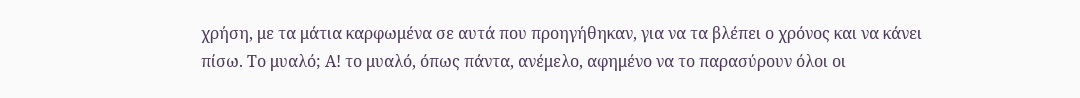χρήση, με τα μάτια καρφωμένα σε αυτά που προηγήθηκαν, για να τα βλέπει ο χρόνος και να κάνει πίσω. Το μυαλό; Α! το μυαλό, όπως πάντα, ανέμελο, αφημένο να το παρασύρουν όλοι οι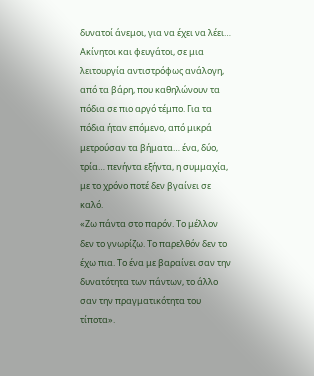δυνατοί άνεμοι, για να έχει να λέει…
Ακίνητοι και φευγάτοι, σε μια λειτουργία αντιστρόφως ανάλογη, από τα βάρη, που καθηλώνουν τα πόδια σε πιο αργό τέμπο. Για τα πόδια ήταν επόμενο, από μικρά μετρούσαν τα βήματα… ένα, δύο, τρία… πενήντα εξήντα, η συμμαχία, με το χρόνο ποτέ δεν βγαίνει σε καλό.
«Ζω πάντα στο παρόν. Το μέλλον δεν το γνωρίζω. Το παρελθόν δεν το έχω πια. Το ένα με βαραίνει σαν την δυνατότητα των πάντων, το άλλο σαν την πραγματικότητα του τίποτα».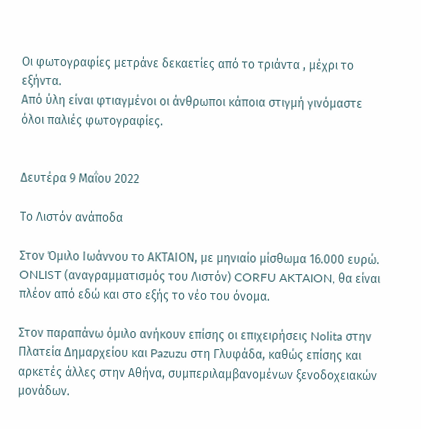Οι φωτογραφίες μετράνε δεκαετίες από το τριάντα , μέχρι το εξήντα.
Από ύλη είναι φτιαγμένοι οι άνθρωποι κάποια στιγμή γινόμαστε όλοι παλιές φωτογραφίες.


Δευτέρα 9 Μαΐου 2022

Το Λιστόν ανάποδα

Στον Όμιλο Ιωάννου το ΑΚΤΑΙΟΝ, με μηνιαίο μίσθωμα 16.000 ευρώ. ONLIST (αναγραμματισμός του Λιστόν) CORFU AKTAION, θα είναι πλέον από εδώ και στο εξής το νέο του όνομα.

Στον παραπάνω όμιλο ανήκουν επίσης οι επιχειρήσεις Nolita στην Πλατεία Δημαρχείου και Pazuzu στη Γλυφάδα, καθώς επίσης και αρκετές άλλες στην Αθήνα, συμπεριλαμβανομένων ξενοδοχειακών μονάδων.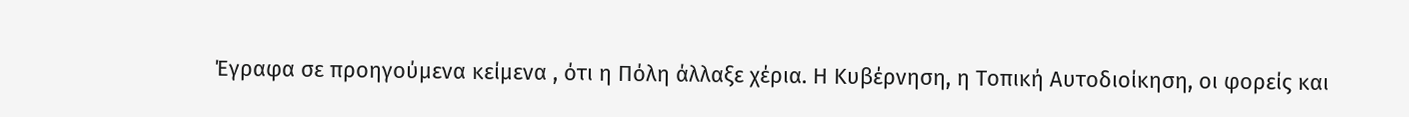Έγραφα σε προηγούμενα κείμενα , ότι η Πόλη άλλαξε χέρια. Η Κυβέρνηση, η Τοπική Αυτοδιοίκηση, οι φορείς και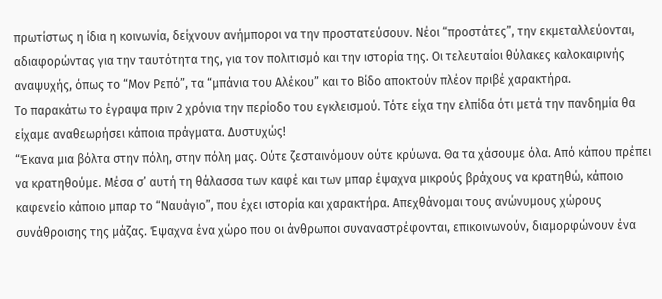πρωτίστως η ίδια η κοινωνία, δείχνουν ανήμποροι να την προστατεύσουν. Νέοι “προστάτες”, την εκμεταλλεύονται, αδιαφορώντας για την ταυτότητα της, για τον πολιτισμό και την ιστορία της. Οι τελευταίοι θύλακες καλοκαιρινής αναψυχής, όπως το “Μον Ρεπό”, τα “μπάνια του Αλέκου” και το Βίδο αποκτούν πλέον πριβέ χαρακτήρα.
Το παρακάτω το έγραψα πριν 2 χρόνια την περίοδο του εγκλεισμού. Τότε είχα την ελπίδα ότι μετά την πανδημία θα είχαμε αναθεωρήσει κάποια πράγματα. Δυστυχώς!
“Έκανα μια βόλτα στην πόλη, στην πόλη μας. Ούτε ζεσταινόμουν ούτε κρύωνα. Θα τα χάσουμε όλα. Από κάπου πρέπει να κρατηθούμε. Μέσα σ’ αυτή τη θάλασσα των καφέ και των μπαρ έψαχνα μικρούς βράχους να κρατηθώ, κάποιο καφενείο κάποιο μπαρ το “Ναυάγιο”, που έχει ιστορία και χαρακτήρα. Απεχθάνομαι τους ανώνυμους χώρους συνάθροισης της μάζας. Έψαχνα ένα χώρο που οι άνθρωποι συναναστρέφονται, επικοινωνούν, διαμορφώνουν ένα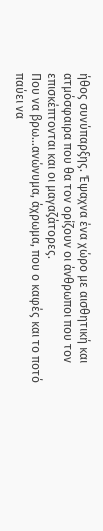ήθος συνύπαρξης. Έψαχνα ένα χώρο με αισθητική και ατμόσφαιρα που θα τον ορίζουν οι άνθρωποι που τον επισκέπτονται και οι μαγαζάτορες.
Που να βρω...ανώνυμα, άχρωμα, που ο καφές και το ποτό παύει να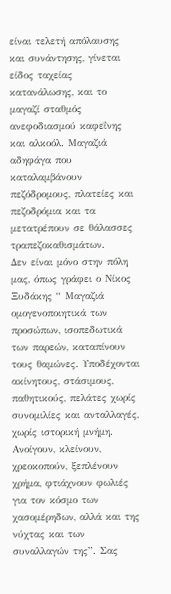είναι τελετή απόλαυσης και συνάντησης, γίνεται είδος ταχείας κατανάλωσης, και το μαγαζί σταθμός ανεφοδιασμού καφεΐνης και αλκοόλ. Μαγαζιά αδηφάγα που καταλαμβάνουν πεζόδρομους, πλατείες και πεζοδρόμια και τα μετατρέπουν σε θάλασσες τραπεζοκαθισμάτων.
Δεν είναι μόνο στην πόλη μας, όπως γράφει ο Νίκος Ξυδάκης “ Μαγαζιά ομογενοποιητικά των προσώπων, ισοπεδωτικά των παρεών, καταπίνουν τους θαμώνες. Υποδέχονται ακίνητους, στάσιμους, παθητικούς, πελάτες χωρίς συνομιλίες και ανταλλαγές, χωρίς ιστορική μνήμη. Ανοίγουν, κλείνουν, χρεοκοπούν, ξεπλένουν χρήμα, φτιάχνουν φωλιές για τον κόσμο των χασομέρηδων, αλλά και της νύχτας και των συναλλαγών της”. Σας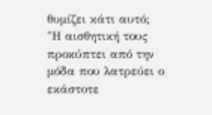θυμίζει κάτι αυτό;
"Η αισθητική τους προκύπτει από την μόδα που λατρεύει ο εκάστοτε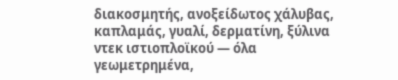διακοσμητής, ανοξείδωτος χάλυβας, καπλαμάς, γυαλί, δερματίνη, ξύλινα ντεκ ιστιοπλοϊκού ― όλα γεωμετρημένα,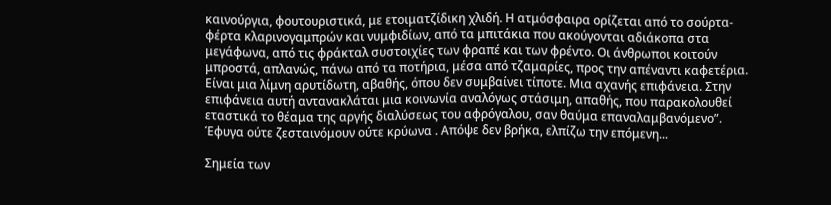καινούργια, φουτουριστικά, με ετοιματζίδικη χλιδή. Η ατμόσφαιρα ορίζεται από το σούρτα-φέρτα κλαρινογαμπρών και νυμφιδίων, από τα μπιτάκια που ακούγονται αδιάκοπα στα μεγάφωνα, από τις φράκταλ συστοιχίες των φραπέ και των φρέντο. Οι άνθρωποι κοιτούν μπροστά, απλανώς, πάνω από τα ποτήρια, μέσα από τζαμαρίες, προς την απέναντι καφετέρια. Είναι μια λίμνη αρυτίδωτη, αβαθής, όπου δεν συμβαίνει τίποτε. Μια αχανής επιφάνεια. Στην επιφάνεια αυτή αντανακλάται μια κοινωνία αναλόγως στάσιμη, απαθής, που παρακολουθεί εταστικά το θέαμα της αργής διαλύσεως του αφρόγαλου, σαν θαύμα επαναλαμβανόμενο”.
Έφυγα ούτε ζεσταινόμουν ούτε κρύωνα . Απόψε δεν βρήκα, ελπίζω την επόμενη...

Σημεία των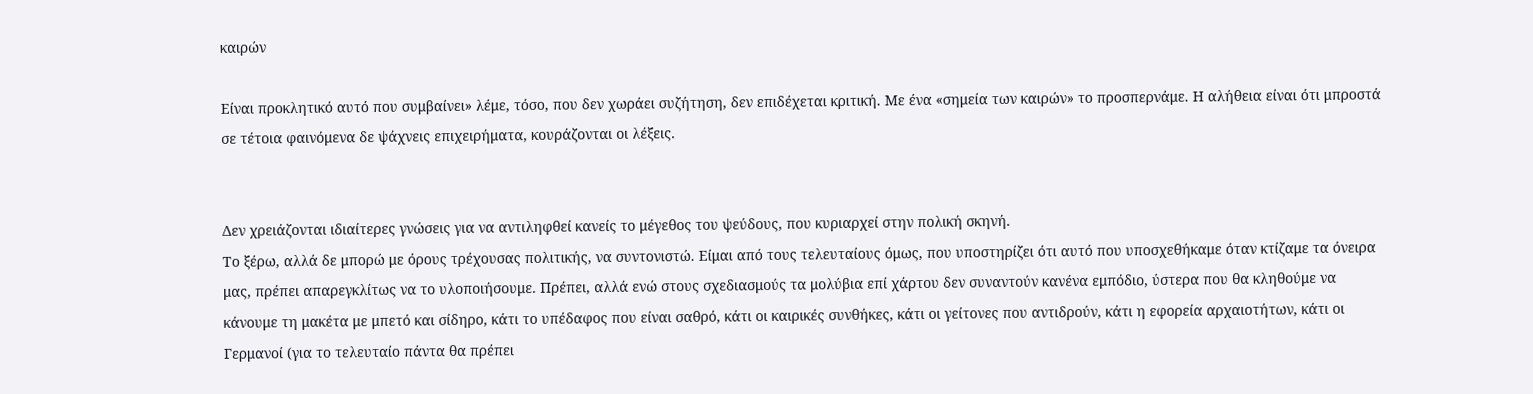καιρών

Είναι προκλητικό αυτό που συμβαίνει» λέμε, τόσο, που δεν χωράει συζήτηση, δεν επιδέχεται κριτική. Με ένα «σημεία των καιρών» το προσπερνάμε. Η αλήθεια είναι ότι μπροστά σε τέτοια φαινόμενα δε ψάχνεις επιχειρήματα, κουράζονται οι λέξεις.


Δεν χρειάζονται ιδιαίτερες γνώσεις για να αντιληφθεί κανείς το μέγεθος του ψεύδους, που κυριαρχεί στην πολική σκηνή.
Το ξέρω, αλλά δε μπορώ με όρους τρέχουσας πολιτικής, να συντονιστώ. Είμαι από τους τελευταίους όμως, που υποστηρίζει ότι αυτό που υποσχεθήκαμε όταν κτίζαμε τα όνειρα μας, πρέπει απαρεγκλίτως να το υλοποιήσουμε. Πρέπει, αλλά ενώ στους σχεδιασμούς τα μολύβια επί χάρτου δεν συναντούν κανένα εμπόδιο, ύστερα που θα κληθούμε να κάνουμε τη μακέτα με μπετό και σίδηρο, κάτι το υπέδαφος που είναι σαθρό, κάτι οι καιρικές συνθήκες, κάτι οι γείτονες που αντιδρούν, κάτι η εφορεία αρχαιοτήτων, κάτι οι Γερμανοί (για το τελευταίο πάντα θα πρέπει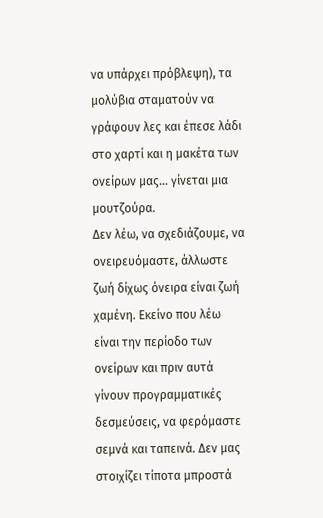να υπάρχει πρόβλεψη), τα μολύβια σταματούν να γράφουν λες και έπεσε λάδι στο χαρτί και η μακέτα των ονείρων μας… γίνεται μια μουτζούρα.
Δεν λέω, να σχεδιάζουμε, να ονειρευόμαστε, άλλωστε ζωή δίχως όνειρα είναι ζωή χαμένη. Εκείνο που λέω είναι την περίοδο των ονείρων και πριν αυτά γίνουν προγραμματικές δεσμεύσεις, να φερόμαστε σεμνά και ταπεινά. Δεν μας στοιχίζει τίποτα μπροστά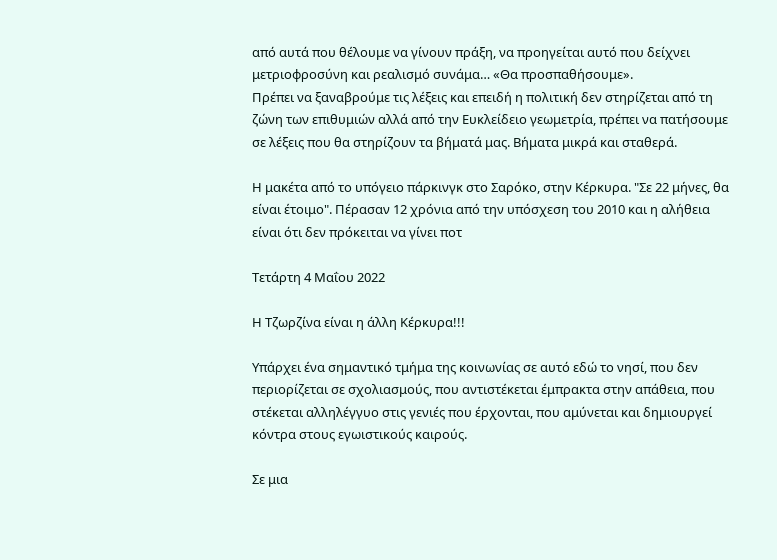από αυτά που θέλουμε να γίνουν πράξη, να προηγείται αυτό που δείχνει μετριοφροσύνη και ρεαλισμό συνάμα… «Θα προσπαθήσουμε».
Πρέπει να ξαναβρούμε τις λέξεις και επειδή η πολιτική δεν στηρίζεται από τη ζώνη των επιθυμιών αλλά από την Eυκλείδειο γεωμετρία, πρέπει να πατήσουμε σε λέξεις που θα στηρίζουν τα βήματά μας. Βήματα μικρά και σταθερά.

Η μακέτα από το υπόγειο πάρκινγκ στο Σαρόκο, στην Κέρκυρα. "Σε 22 μήνες, θα είναι έτοιμο". Πέρασαν 12 χρόνια από την υπόσχεση του 2010 και η αλήθεια είναι ότι δεν πρόκειται να γίνει ποτ

Τετάρτη 4 Μαΐου 2022

Η Τζωρζίνα είναι η άλλη Κέρκυρα!!!

Υπάρχει ένα σημαντικό τμήμα της κοινωνίας σε αυτό εδώ το νησί, που δεν περιορίζεται σε σχολιασμούς, που αντιστέκεται έμπρακτα στην απάθεια, που στέκεται αλληλέγγυο στις γενιές που έρχονται, που αμύνεται και δημιουργεί κόντρα στους εγωιστικούς καιρούς.

Σε μια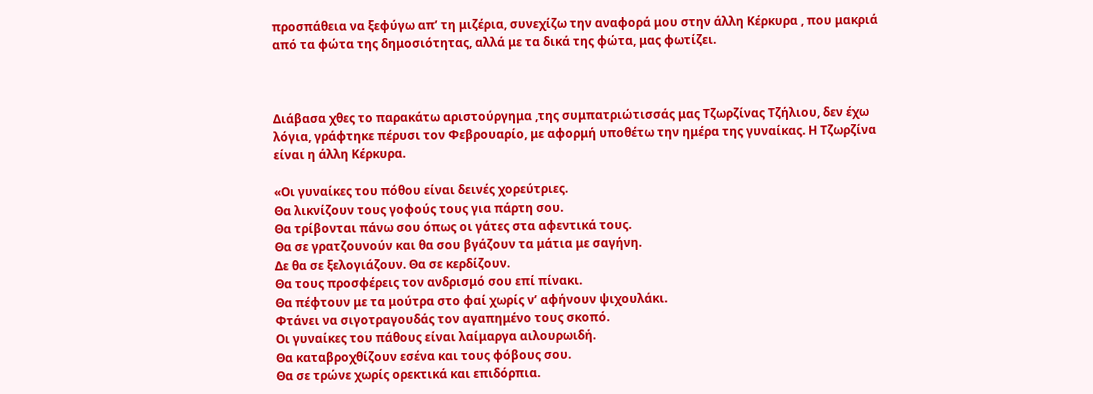προσπάθεια να ξεφύγω απ’ τη μιζέρια, συνεχίζω την αναφορά μου στην άλλη Κέρκυρα , που μακριά από τα φώτα της δημοσιότητας, αλλά με τα δικά της φώτα, μας φωτίζει.



Διάβασα χθες το παρακάτω αριστούργημα ,της συμπατριώτισσάς μας Τζωρζίνας Τζήλιου, δεν έχω λόγια, γράφτηκε πέρυσι τον Φεβρουαρίο, με αφορμή υποθέτω την ημέρα της γυναίκας. Η Τζωρζίνα είναι η άλλη Κέρκυρα.

«Οι γυναίκες του πόθου είναι δεινές χορεύτριες.
Θα λικνίζουν τους γοφούς τους για πάρτη σου.
Θα τρίβονται πάνω σου όπως οι γάτες στα αφεντικά τους.
Θα σε γρατζουνούν και θα σου βγάζουν τα μάτια με σαγήνη.
Δε θα σε ξελογιάζουν. Θα σε κερδίζουν.
Θα τους προσφέρεις τον ανδρισμό σου επί πίνακι.
Θα πέφτουν με τα μούτρα στο φαί χωρίς ν’ αφήνουν ψιχουλάκι.
Φτάνει να σιγοτραγουδάς τον αγαπημένο τους σκοπό.
Οι γυναίκες του πάθους είναι λαίμαργα αιλουρωιδή.
Θα καταβροχθίζουν εσένα και τους φόβους σου.
Θα σε τρώνε χωρίς ορεκτικά και επιδόρπια.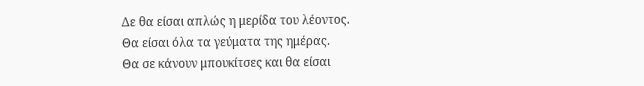Δε θα είσαι απλώς η μερίδα του λέοντος.
Θα είσαι όλα τα γεύματα της ημέρας.
Θα σε κάνουν μπουκίτσες και θα είσαι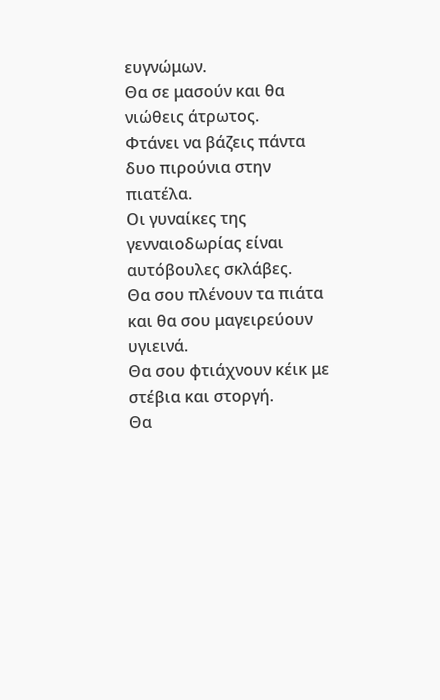ευγνώμων.
Θα σε μασούν και θα νιώθεις άτρωτος.
Φτάνει να βάζεις πάντα δυο πιρούνια στην πιατέλα.
Οι γυναίκες της γενναιοδωρίας είναι αυτόβουλες σκλάβες.
Θα σου πλένουν τα πιάτα και θα σου μαγειρεύουν υγιεινά.
Θα σου φτιάχνουν κέικ με στέβια και στοργή.
Θα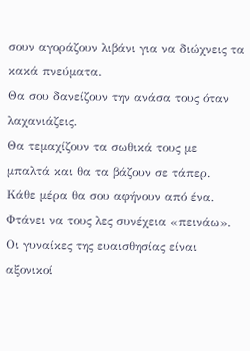σουν αγοράζουν λιβάνι για να διώχνεις τα κακά πνεύματα.
Θα σου δανείζουν την ανάσα τους όταν λαχανιάζεις.
Θα τεμαχίζουν τα σωθικά τους με μπαλτά και θα τα βάζουν σε τάπερ.
Κάθε μέρα θα σου αφήνουν από ένα.
Φτάνει να τους λες συνέχεια «πεινάω».
Οι γυναίκες της ευαισθησίας είναι αξονικοί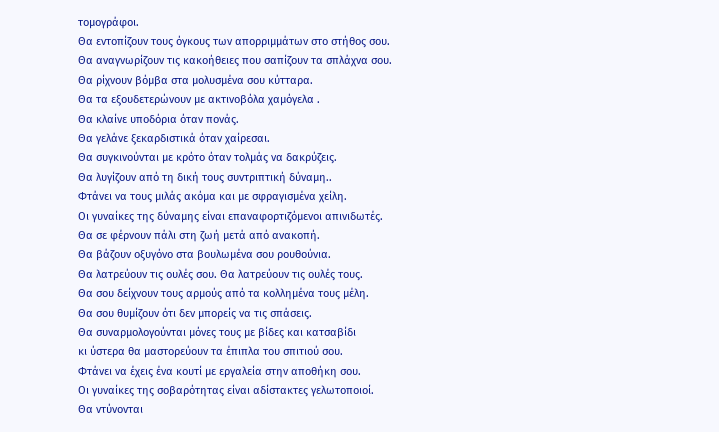τομογράφοι.
Θα εντοπίζουν τους όγκους των απορριμμάτων στο στήθος σου.
Θα αναγνωρίζουν τις κακοήθειες που σαπίζουν τα σπλάχνα σου.
Θα ρίχνουν βόμβα στα μολυσμένα σου κύτταρα.
Θα τα εξουδετερώνουν με ακτινοβόλα χαμόγελα .
Θα κλαίνε υποδόρια όταν πονάς.
Θα γελάνε ξεκαρδιστικά όταν χαίρεσαι.
Θα συγκινούνται με κρότο όταν τολμάς να δακρύζεις.
Θα λυγίζουν από τη δική τους συντριπτική δύναμη..
Φτάνει να τους μιλάς ακόμα και με σφραγισμένα χείλη.
Οι γυναίκες της δύναμης είναι επαναφορτιζόμενοι απινιδωτές.
Θα σε φέρνουν πάλι στη ζωή μετά από ανακοπή.
Θα βάζουν οξυγόνο στα βουλωμένα σου ρουθούνια.
Θα λατρεύουν τις ουλές σου. Θα λατρεύουν τις ουλές τους.
Θα σου δείχνουν τους αρμούς από τα κολλημένα τους μέλη.
Θα σου θυμίζουν ότι δεν μπορείς να τις σπάσεις.
Θα συναρμολογούνται μόνες τους με βίδες και κατσαβίδι
κι ύστερα θα μαστορεύουν τα έπιπλα του σπιτιού σου.
Φτάνει να έχεις ένα κουτί με εργαλεία στην αποθήκη σου.
Οι γυναίκες της σοβαρότητας είναι αδίστακτες γελωτοποιοί.
Θα ντύνονται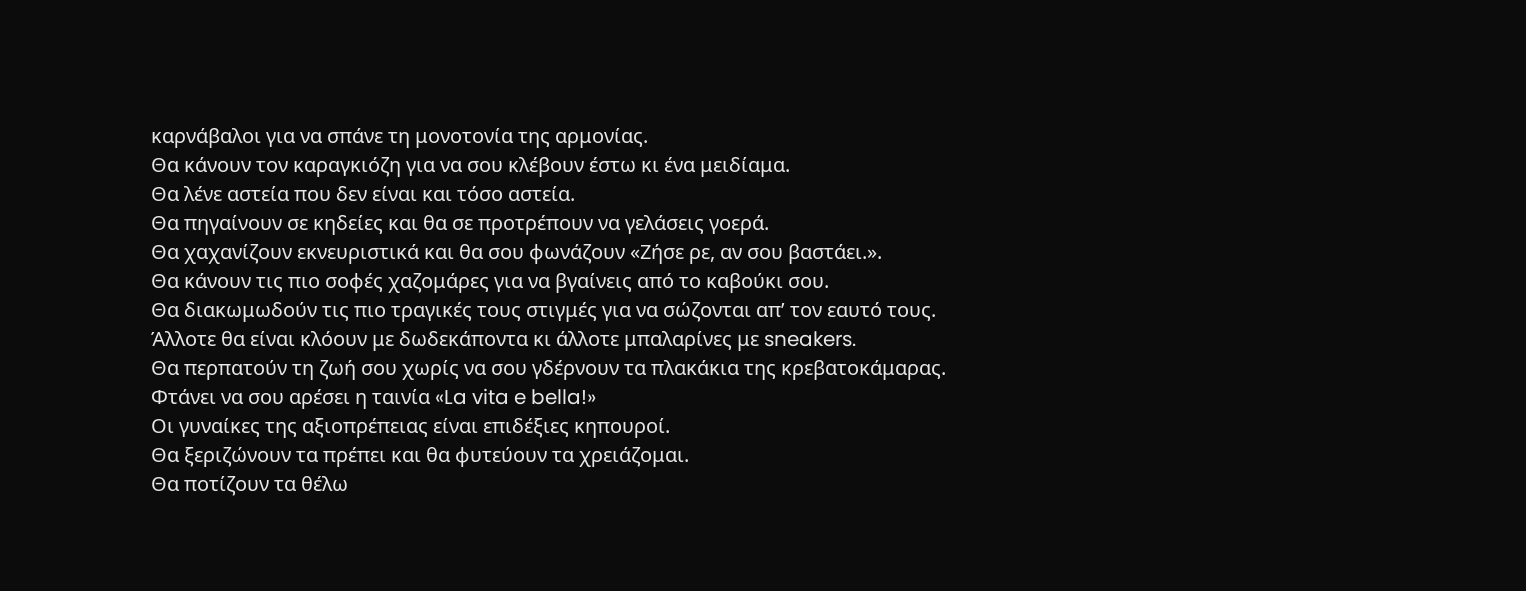καρνάβαλοι για να σπάνε τη μονοτονία της αρμονίας.
Θα κάνουν τον καραγκιόζη για να σου κλέβουν έστω κι ένα μειδίαμα.
Θα λένε αστεία που δεν είναι και τόσο αστεία.
Θα πηγαίνουν σε κηδείες και θα σε προτρέπουν να γελάσεις γοερά.
Θα χαχανίζουν εκνευριστικά και θα σου φωνάζουν «Ζήσε ρε, αν σου βαστάει.».
Θα κάνουν τις πιο σοφές χαζομάρες για να βγαίνεις από το καβούκι σου.
Θα διακωμωδούν τις πιο τραγικές τους στιγμές για να σώζονται απ’ τον εαυτό τους.
Άλλοτε θα είναι κλόουν με δωδεκάποντα κι άλλοτε μπαλαρίνες με sneakers.
Θα περπατούν τη ζωή σου χωρίς να σου γδέρνουν τα πλακάκια της κρεβατοκάμαρας.
Φτάνει να σου αρέσει η ταινία «La vita e bella!»
Οι γυναίκες της αξιοπρέπειας είναι επιδέξιες κηπουροί.
Θα ξεριζώνουν τα πρέπει και θα φυτεύουν τα χρειάζομαι.
Θα ποτίζουν τα θέλω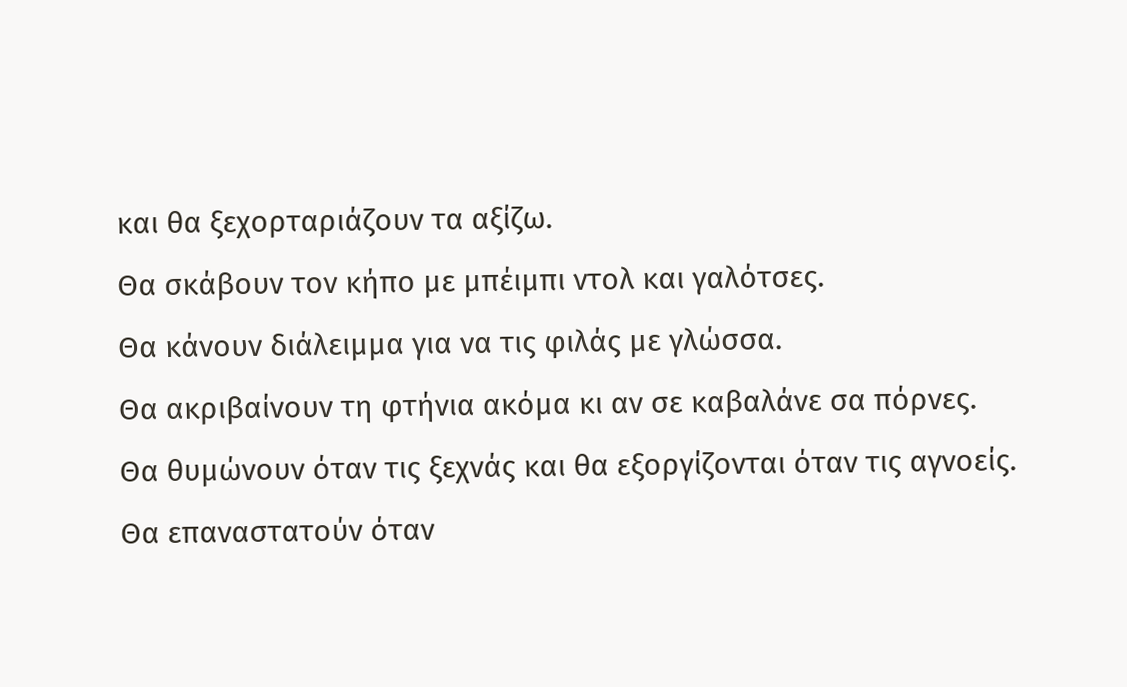και θα ξεχορταριάζουν τα αξίζω.
Θα σκάβουν τον κήπο με μπέιμπι ντολ και γαλότσες.
Θα κάνουν διάλειμμα για να τις φιλάς με γλώσσα.
Θα ακριβαίνουν τη φτήνια ακόμα κι αν σε καβαλάνε σα πόρνες.
Θα θυμώνουν όταν τις ξεχνάς και θα εξοργίζονται όταν τις αγνοείς.
Θα επαναστατούν όταν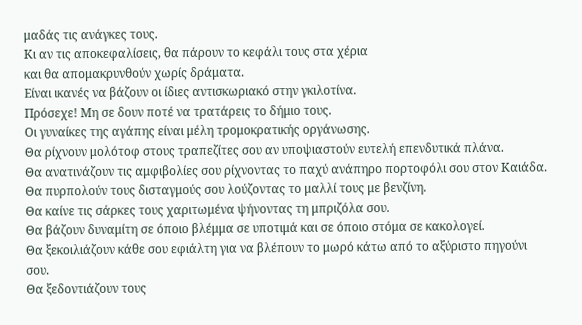μαδάς τις ανάγκες τους.
Κι αν τις αποκεφαλίσεις, θα πάρουν το κεφάλι τους στα χέρια
και θα απομακρυνθούν χωρίς δράματα.
Είναι ικανές να βάζουν οι ίδιες αντισκωριακό στην γκιλοτίνα.
Πρόσεχε! Μη σε δουν ποτέ να τρατάρεις το δήμιο τους.
Οι γυναίκες της αγάπης είναι μέλη τρομοκρατικής οργάνωσης.
Θα ρίχνουν μολότοφ στους τραπεζίτες σου αν υποψιαστούν ευτελή επενδυτικά πλάνα.
Θα ανατινάζουν τις αμφιβολίες σου ρίχνοντας το παχύ ανάπηρο πορτοφόλι σου στον Καιάδα.
Θα πυρπολούν τους δισταγμούς σου λούζοντας το μαλλί τους με βενζίνη.
Θα καίνε τις σάρκες τους χαριτωμένα ψήνοντας τη μπριζόλα σου.
Θα βάζουν δυναμίτη σε όποιο βλέμμα σε υποτιμά και σε όποιο στόμα σε κακολογεί.
Θα ξεκοιλιάζουν κάθε σου εφιάλτη για να βλέπουν το μωρό κάτω από το αξύριστο πηγούνι σου.
Θα ξεδοντιάζουν τους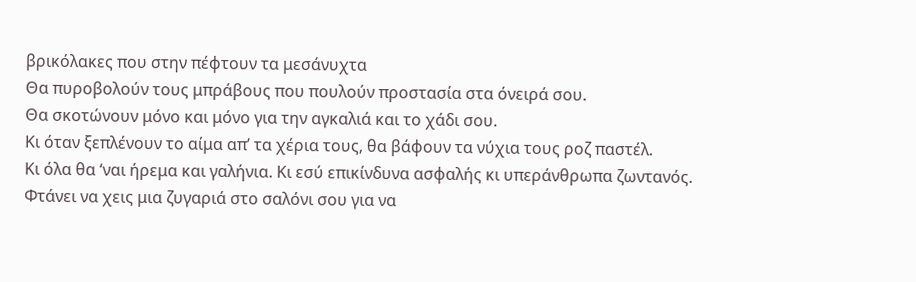βρικόλακες που στην πέφτουν τα μεσάνυχτα
Θα πυροβολούν τους μπράβους που πουλούν προστασία στα όνειρά σου.
Θα σκοτώνουν μόνο και μόνο για την αγκαλιά και το χάδι σου.
Κι όταν ξεπλένουν το αίμα απ’ τα χέρια τους, θα βάφουν τα νύχια τους ροζ παστέλ.
Κι όλα θα ‘ναι ήρεμα και γαλήνια. Κι εσύ επικίνδυνα ασφαλής κι υπεράνθρωπα ζωντανός.
Φτάνει να χεις μια ζυγαριά στο σαλόνι σου για να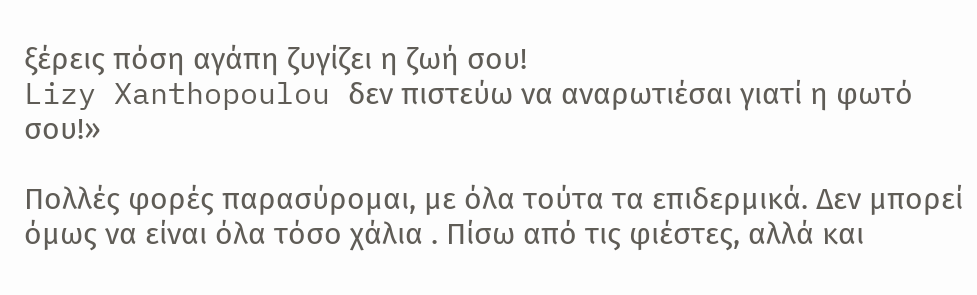ξέρεις πόση αγάπη ζυγίζει η ζωή σου!
Lizy Xanthopoulou δεν πιστεύω να αναρωτιέσαι γιατί η φωτό σου!»

Πολλές φορές παρασύρομαι, με όλα τούτα τα επιδερμικά. Δεν μπορεί όμως να είναι όλα τόσο χάλια . Πίσω από τις φιέστες, αλλά και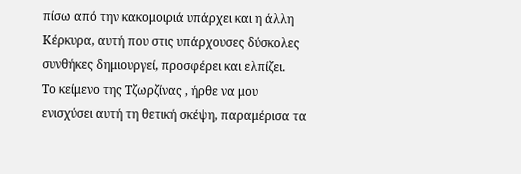πίσω από την κακομοιριά υπάρχει και η άλλη Κέρκυρα, αυτή που στις υπάρχουσες δύσκολες συνθήκες δημιουργεί, προσφέρει και ελπίζει.
Το κείμενο της Τζωρζίνας , ήρθε να μου ενισχύσει αυτή τη θετική σκέψη, παραμέρισα τα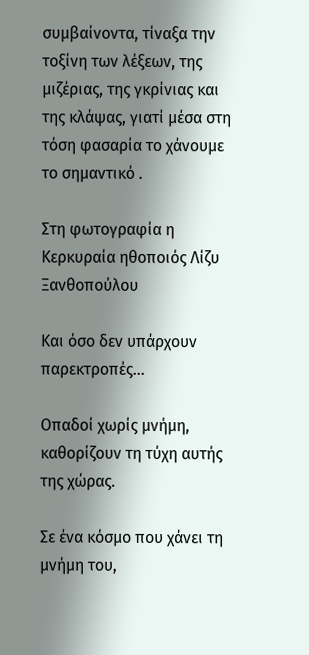συμβαίνοντα, τίναξα την τοξίνη των λέξεων, της μιζέριας, της γκρίνιας και της κλάψας, γιατί μέσα στη τόση φασαρία το χάνουμε το σημαντικό .

Στη φωτογραφία η Κερκυραία ηθοποιός Λίζυ Ξανθοπούλου

Και όσο δεν υπάρχουν παρεκτροπές...

Οπαδοί χωρίς μνήμη, καθορίζουν τη τύχη αυτής της χώρας.

Σε ένα κόσμο που χάνει τη μνήμη του,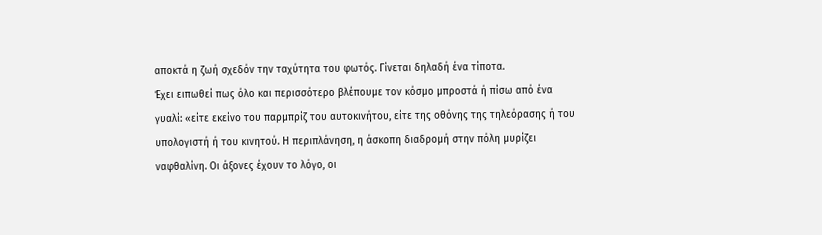αποκτά η ζωή σχεδόν την ταχύτητα του φωτός. Γίνεται δηλαδή ένα τίποτα.
Έχει ειπωθεί πως όλο και περισσότερο βλέπουμε τον κόσμο μπροστά ή πίσω από ένα γυαλί: «είτε εκείνο του παρμπρίζ του αυτοκινήτου, είτε της οθόνης της τηλεόρασης ή του υπολογιστή ή του κινητού. Η περιπλάνηση, η άσκοπη διαδρομή στην πόλη μυρίζει ναφθαλίνη. Οι άξονες έχουν το λόγο, οι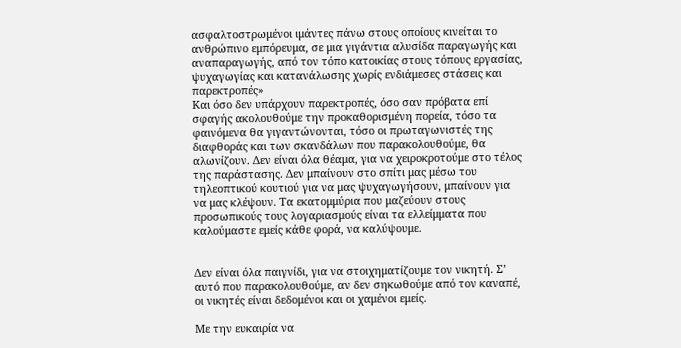ασφαλτοστρωμένοι ιμάντες πάνω στους οποίους κινείται το ανθρώπινο εμπόρευμα, σε μια γιγάντια αλυσίδα παραγωγής και αναπαραγωγής, από τον τόπο κατοικίας στους τόπους εργασίας, ψυχαγωγίας και κατανάλωσης χωρίς ενδιάμεσες στάσεις και παρεκτροπές»
Και όσο δεν υπάρχουν παρεκτροπές, όσο σαν πρόβατα επί σφαγής ακολουθούμε την προκαθορισμένη πορεία, τόσο τα φαινόμενα θα γιγαντώνονται, τόσο οι πρωταγωνιστές της διαφθοράς και των σκανδάλων που παρακολουθούμε, θα αλωνίζουν. Δεν είναι όλα θέαμα, για να χειροκροτούμε στο τέλος της παράστασης. Δεν μπαίνουν στο σπίτι μας μέσω του τηλεοπτικού κουτιού για να μας ψυχαγωγήσουν, μπαίνουν για να μας κλέψουν. Τα εκατομμύρια που μαζεύουν στους προσωπικούς τους λογαριασμούς είναι τα ελλείμματα που καλούμαστε εμείς κάθε φορά, να καλύψουμε.


Δεν είναι όλα παιγνίδι, για να στοιχηματίζουμε τον νικητή. Σ’ αυτό που παρακολουθούμε, αν δεν σηκωθούμε από τον καναπέ, οι νικητές είναι δεδομένοι και οι χαμένοι εμείς.

Με την ευκαιρία να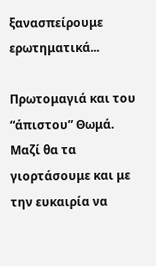ξανασπείρουμε ερωτηματικά...

Πρωτομαγιά και του “άπιστου” Θωμά. Μαζί θα τα γιορτάσουμε και με την ευκαιρία να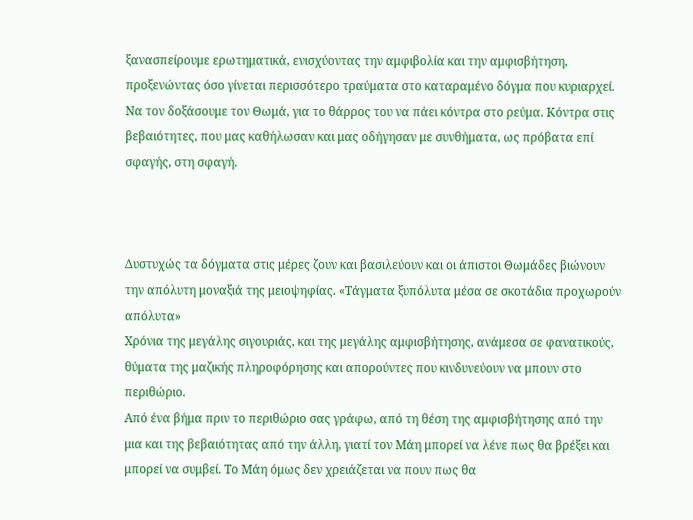ξανασπείρουμε ερωτηματικά, ενισχύοντας την αμφιβολία και την αμφισβήτηση, προξενώντας όσο γίνεται περισσότερο τραύματα στο καταραμένο δόγμα που κυριαρχεί.
Να τον δοξάσουμε τον Θωμά, για το θάρρος του να πάει κόντρα στο ρεύμα. Κόντρα στις βεβαιότητες, που μας καθήλωσαν και μας οδήγησαν με συνθήματα, ως πρόβατα επί σφαγής, στη σφαγή.



Δυστυχώς τα δόγματα στις μέρες ζουν και βασιλεύουν και οι άπιστοι Θωμάδες βιώνουν την απόλυτη μοναξιά της μειοψηφίας. «Τάγματα ξυπόλυτα μέσα σε σκοτάδια προχωρούν απόλυτα»
Χρόνια της μεγάλης σιγουριάς, και της μεγάλης αμφισβήτησης, ανάμεσα σε φανατικούς, θύματα της μαζικής πληροφόρησης και απορούντες που κινδυνεύουν να μπουν στο περιθώριο.
Από ένα βήμα πριν το περιθώριο σας γράφω, από τη θέση της αμφισβήτησης από την μια και της βεβαιότητας από την άλλη, γιατί τον Μάη μπορεί να λένε πως θα βρέξει και μπορεί να συμβεί. Το Μάη όμως δεν χρειάζεται να πουν πως θα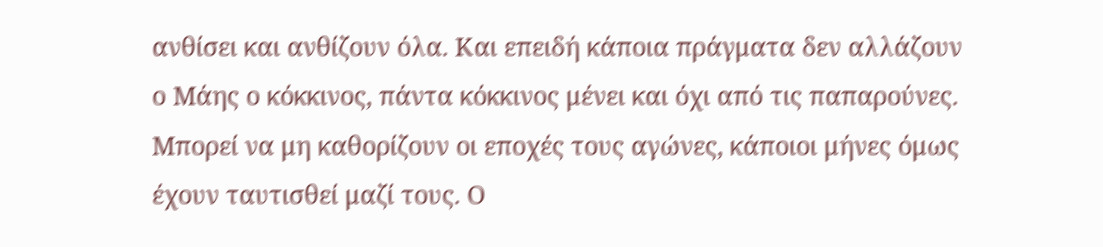ανθίσει και ανθίζουν όλα. Και επειδή κάποια πράγματα δεν αλλάζουν ο Μάης ο κόκκινος, πάντα κόκκινος μένει και όχι από τις παπαρούνες.
Μπορεί να μη καθορίζουν οι εποχές τους αγώνες, κάποιοι μήνες όμως έχουν ταυτισθεί μαζί τους. Ο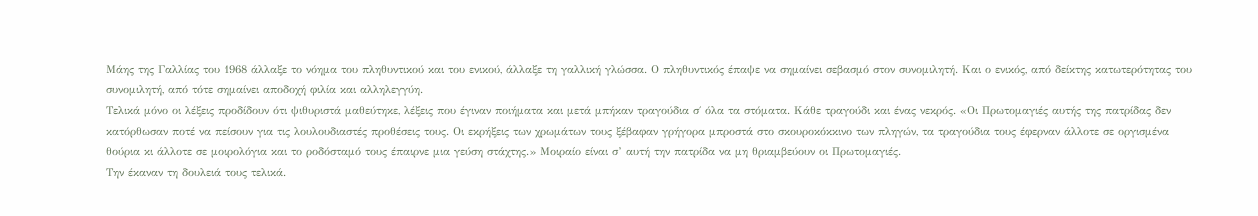Μάης της Γαλλίας του 1968 άλλαξε το νόημα του πληθυντικού και του ενικού, άλλαξε τη γαλλική γλώσσα. Ο πληθυντικός έπαψε να σημαίνει σεβασμό στον συνομιλητή. Και ο ενικός, από δείκτης κατωτερότητας του συνομιλητή, από τότε σημαίνει αποδοχή φιλία και αλληλεγγύη.
Τελικά μόνο οι λέξεις προδίδουν ότι ψιθυριστά μαθεύτηκε, λέξεις που έγιναν ποιήματα και μετά μπήκαν τραγούδια σ΄ όλα τα στόματα. Κάθε τραγούδι και ένας νεκρός. «Οι Πρωτομαγιές αυτής της πατρίδας δεν κατόρθωσαν ποτέ να πείσουν για τις λουλουδιαστές προθέσεις τους. Οι εκρήξεις των χρωμάτων τους ξέβαφαν γρήγορα μπροστά στο σκουροκόκκινο των πληγών, τα τραγούδια τους έφερναν άλλοτε σε οργισμένα θούρια κι άλλοτε σε μοιρολόγια και το ροδόσταμό τους έπαιρνε μια γεύση στάχτης.» Μοιραίο είναι σ’ αυτή την πατρίδα να μη θριαμβεύουν οι Πρωτομαγιές.
Την έκαναν τη δουλειά τους τελικά.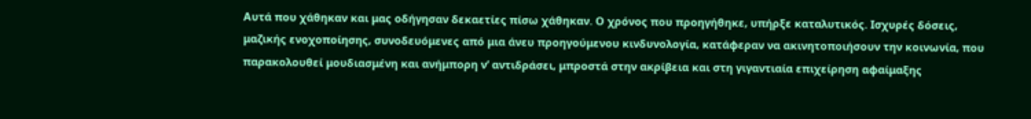Αυτά που χάθηκαν και μας οδήγησαν δεκαετίες πίσω χάθηκαν. Ο χρόνος που προηγήθηκε, υπήρξε καταλυτικός. Ισχυρές δόσεις, μαζικής ενοχοποίησης, συνοδευόμενες από μια άνευ προηγούμενου κινδυνολογία, κατάφεραν να ακινητοποιήσουν την κοινωνία, που παρακολουθεί μουδιασμένη και ανήμπορη ν’ αντιδράσει, μπροστά στην ακρίβεια και στη γιγαντιαία επιχείρηση αφαίμαξης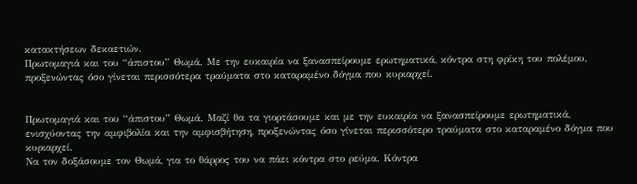κατακτήσεων δεκαετιών.
Πρωτομαγιά και του “άπιστου” Θωμά. Με την ευκαιρία να ξανασπείρουμε ερωτηματικά, κόντρα στη φρίκη του πολέμου, προξενώντας όσο γίνεται περισσότερα τραύματα στο καταραμένο δόγμα που κυριαρχεί.


Πρωτομαγιά και του “άπιστου” Θωμά. Μαζί θα τα γιορτάσουμε και με την ευκαιρία να ξανασπείρουμε ερωτηματικά, ενισχύοντας την αμφιβολία και την αμφισβήτηση, προξενώντας όσο γίνεται περισσότερο τραύματα στο καταραμένο δόγμα που κυριαρχεί.
Να τον δοξάσουμε τον Θωμά, για το θάρρος του να πάει κόντρα στο ρεύμα. Κόντρα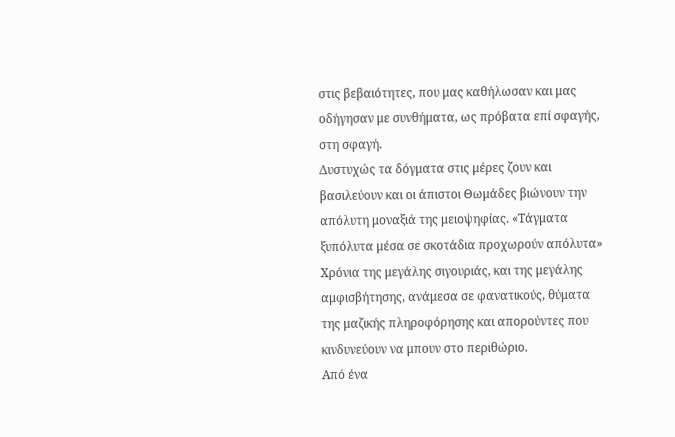στις βεβαιότητες, που μας καθήλωσαν και μας οδήγησαν με συνθήματα, ως πρόβατα επί σφαγής, στη σφαγή.
Δυστυχώς τα δόγματα στις μέρες ζουν και βασιλεύουν και οι άπιστοι Θωμάδες βιώνουν την απόλυτη μοναξιά της μειοψηφίας. «Τάγματα ξυπόλυτα μέσα σε σκοτάδια προχωρούν απόλυτα»
Χρόνια της μεγάλης σιγουριάς, και της μεγάλης αμφισβήτησης, ανάμεσα σε φανατικούς, θύματα της μαζικής πληροφόρησης και απορούντες που κινδυνεύουν να μπουν στο περιθώριο.
Από ένα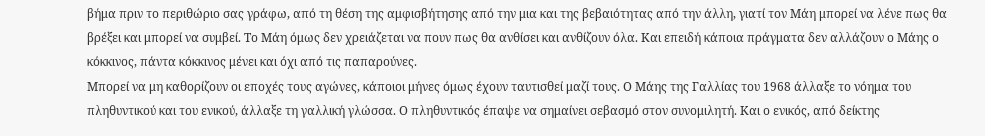βήμα πριν το περιθώριο σας γράφω, από τη θέση της αμφισβήτησης από την μια και της βεβαιότητας από την άλλη, γιατί τον Μάη μπορεί να λένε πως θα βρέξει και μπορεί να συμβεί. Το Μάη όμως δεν χρειάζεται να πουν πως θα ανθίσει και ανθίζουν όλα. Και επειδή κάποια πράγματα δεν αλλάζουν ο Μάης ο κόκκινος, πάντα κόκκινος μένει και όχι από τις παπαρούνες.
Μπορεί να μη καθορίζουν οι εποχές τους αγώνες, κάποιοι μήνες όμως έχουν ταυτισθεί μαζί τους. Ο Μάης της Γαλλίας του 1968 άλλαξε το νόημα του πληθυντικού και του ενικού, άλλαξε τη γαλλική γλώσσα. Ο πληθυντικός έπαψε να σημαίνει σεβασμό στον συνομιλητή. Και ο ενικός, από δείκτης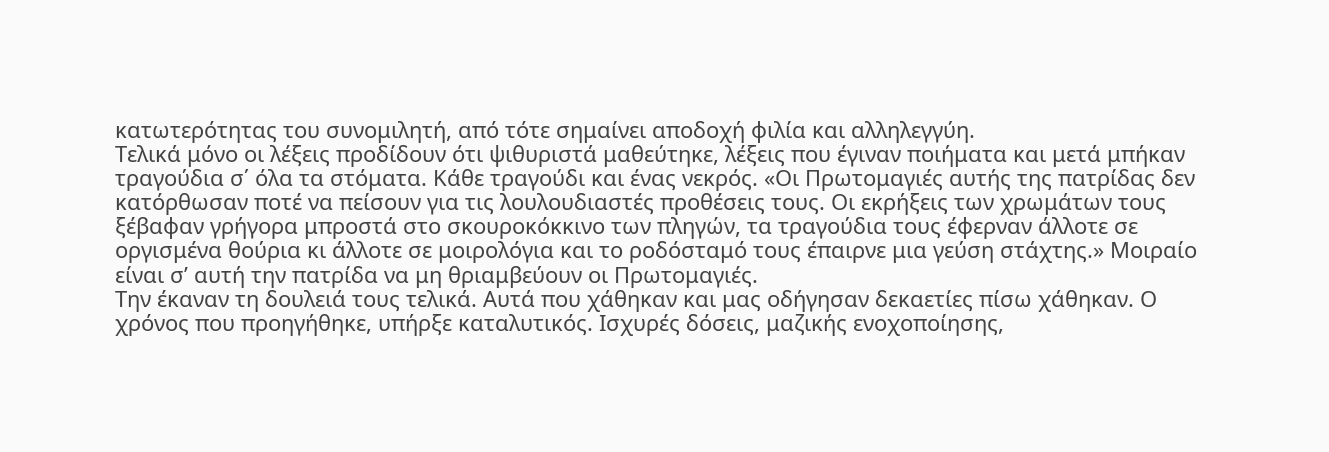κατωτερότητας του συνομιλητή, από τότε σημαίνει αποδοχή φιλία και αλληλεγγύη.
Τελικά μόνο οι λέξεις προδίδουν ότι ψιθυριστά μαθεύτηκε, λέξεις που έγιναν ποιήματα και μετά μπήκαν τραγούδια σ΄ όλα τα στόματα. Κάθε τραγούδι και ένας νεκρός. «Οι Πρωτομαγιές αυτής της πατρίδας δεν κατόρθωσαν ποτέ να πείσουν για τις λουλουδιαστές προθέσεις τους. Οι εκρήξεις των χρωμάτων τους ξέβαφαν γρήγορα μπροστά στο σκουροκόκκινο των πληγών, τα τραγούδια τους έφερναν άλλοτε σε οργισμένα θούρια κι άλλοτε σε μοιρολόγια και το ροδόσταμό τους έπαιρνε μια γεύση στάχτης.» Μοιραίο είναι σ’ αυτή την πατρίδα να μη θριαμβεύουν οι Πρωτομαγιές.
Την έκαναν τη δουλειά τους τελικά. Αυτά που χάθηκαν και μας οδήγησαν δεκαετίες πίσω χάθηκαν. Ο χρόνος που προηγήθηκε, υπήρξε καταλυτικός. Ισχυρές δόσεις, μαζικής ενοχοποίησης,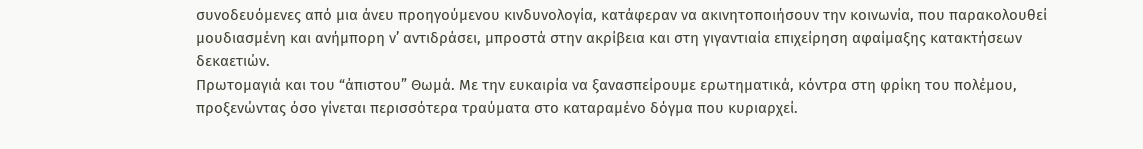συνοδευόμενες από μια άνευ προηγούμενου κινδυνολογία, κατάφεραν να ακινητοποιήσουν την κοινωνία, που παρακολουθεί μουδιασμένη και ανήμπορη ν’ αντιδράσει, μπροστά στην ακρίβεια και στη γιγαντιαία επιχείρηση αφαίμαξης κατακτήσεων δεκαετιών.
Πρωτομαγιά και του “άπιστου” Θωμά. Με την ευκαιρία να ξανασπείρουμε ερωτηματικά, κόντρα στη φρίκη του πολέμου, προξενώντας όσο γίνεται περισσότερα τραύματα στο καταραμένο δόγμα που κυριαρχεί.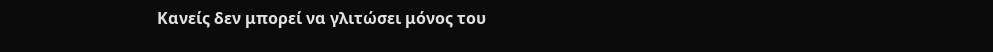Κανείς δεν μπορεί να γλιτώσει μόνος του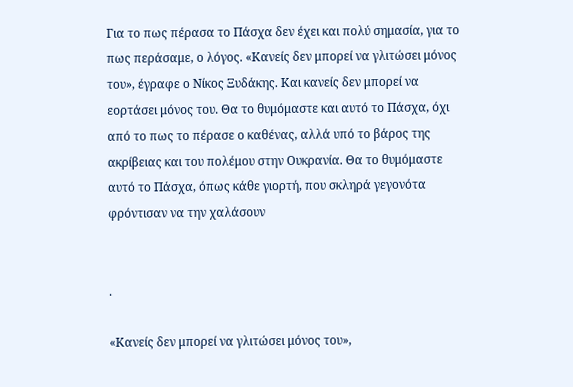Για το πως πέρασα το Πάσχα δεν έχει και πολύ σημασία, για το πως περάσαμε, ο λόγος. «Κανείς δεν μπορεί να γλιτώσει μόνος του», έγραφε ο Νίκος Ξυδάκης. Και κανείς δεν μπορεί να εορτάσει μόνος του. Θα το θυμόμαστε και αυτό το Πάσχα, όχι από το πως το πέρασε ο καθένας, αλλά υπό το βάρος της ακρίβειας και του πολέμου στην Ουκρανία. Θα το θυμόμαστε αυτό το Πάσχα, όπως κάθε γιορτή, που σκληρά γεγονότα φρόντισαν να την χαλάσουν


.

«Κανείς δεν μπορεί να γλιτώσει μόνος του»,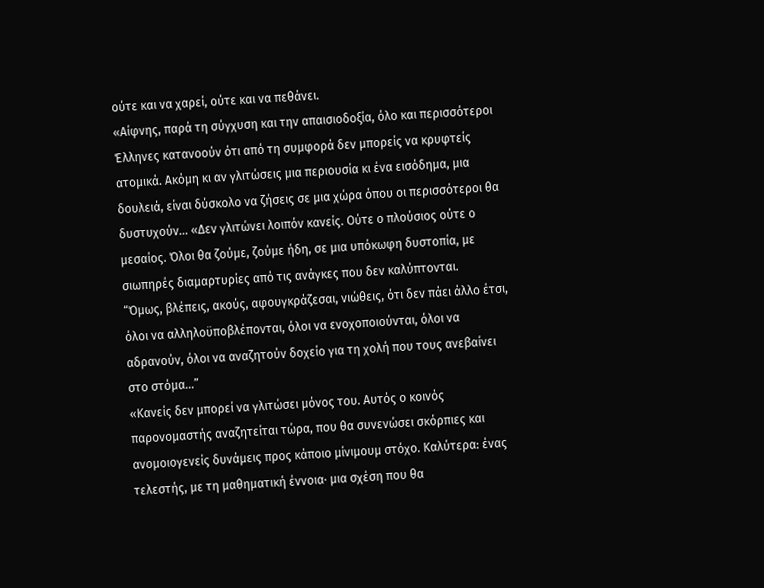ούτε και να χαρεί, ούτε και να πεθάνει.
«Αίφνης, παρά τη σύγχυση και την απαισιοδοξία, όλο και περισσότεροι Έλληνες κατανοούν ότι από τη συμφορά δεν μπορείς να κρυφτείς ατομικά. Ακόμη κι αν γλιτώσεις μια περιουσία κι ένα εισόδημα, μια δουλειά, είναι δύσκολο να ζήσεις σε μια χώρα όπου οι περισσότεροι θα δυστυχούν… «Δεν γλιτώνει λοιπόν κανείς. Ούτε ο πλούσιος ούτε ο μεσαίος. Όλοι θα ζούμε, ζούμε ήδη, σε μια υπόκωφη δυστοπία, με σιωπηρές διαμαρτυρίες από τις ανάγκες που δεν καλύπτονται.
“Όμως, βλέπεις, ακούς, αφουγκράζεσαι, νιώθεις, ότι δεν πάει άλλο έτσι, όλοι να αλληλοϋποβλέπονται, όλοι να ενοχοποιούνται, όλοι να αδρανούν, όλοι να αναζητούν δοχείο για τη χολή που τους ανεβαίνει στο στόμα...”
«Κανείς δεν μπορεί να γλιτώσει μόνος του. Αυτός ο κοινός παρονομαστής αναζητείται τώρα, που θα συνενώσει σκόρπιες και ανομοιογενείς δυνάμεις προς κάποιο μίνιμουμ στόχο. Καλύτερα: ένας τελεστής, με τη μαθηματική έννοια· μια σχέση που θα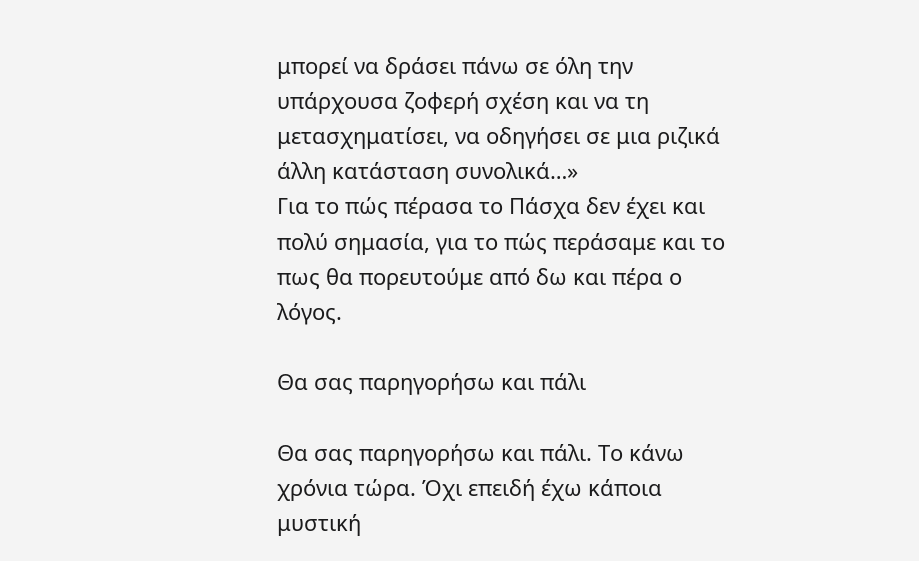μπορεί να δράσει πάνω σε όλη την υπάρχουσα ζοφερή σχέση και να τη μετασχηματίσει, να οδηγήσει σε μια ριζικά άλλη κατάσταση συνολικά…»
Για το πώς πέρασα το Πάσχα δεν έχει και πολύ σημασία, για το πώς περάσαμε και το πως θα πορευτούμε από δω και πέρα ο λόγος.

Θα σας παρηγορήσω και πάλι

Θα σας παρηγορήσω και πάλι. Το κάνω χρόνια τώρα. Όχι επειδή έχω κάποια μυστική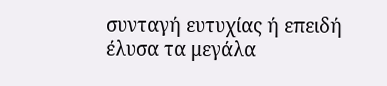συνταγή ευτυχίας ή επειδή έλυσα τα μεγάλα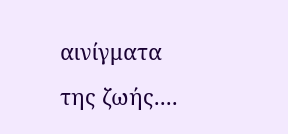αινίγματα της ζωής....